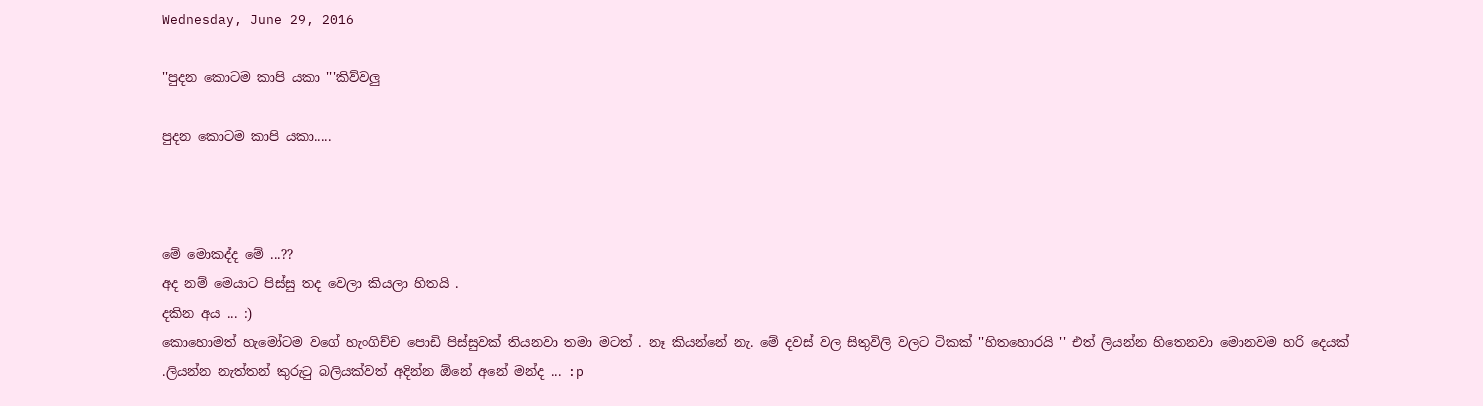Wednesday, June 29, 2016

''පුදන කොටම කාපි යකා '''කිව්වලු

පුදන කොටම කාපි යකා.....



මේ මොකද්ද මේ ...??
අද නම් මෙයාට පිස්සු තද වෙලා කියලා හිතයි .
දකින අය ... :)
කොහොමත් හැමෝටම වගේ හැංගිච්ච පොඩි පිස්සුවක් තියනවා තමා මටත් . නෑ කියන්නේ නැ. මේ දවස් වල සිතුවිලි වලට ටිකක් ''හිතහොරයි '' එත් ලියන්න හිතෙනවා මොනවම හරි දෙයක් .ලියන්න නැත්තන් කුරුටු බලියක්වත් අදින්න ඕනේ අනේ මන්ද ... :p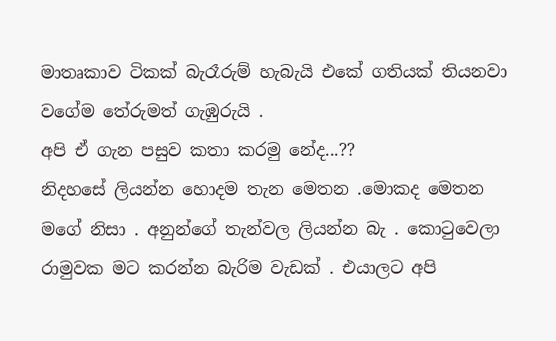මාතෘකාව ටිකක් බැරෑරුම් හැබැයි එකේ ගතියක් තියනවා වගේම තේරුමත් ගැඹුරුයි .
අපි ඒ ගැන පසුව කතා කරමු නේද...??
නිදහසේ ලියන්න හොදම තැන මෙතන .මොකද මෙතන මගේ නිසා . අනුන්ගේ තැන්වල ලියන්න බැ . කොටුවෙලා රාමුවක මට කරන්න බැරිම වැඩක් . එයාලට අපි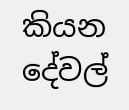කියන දේවල්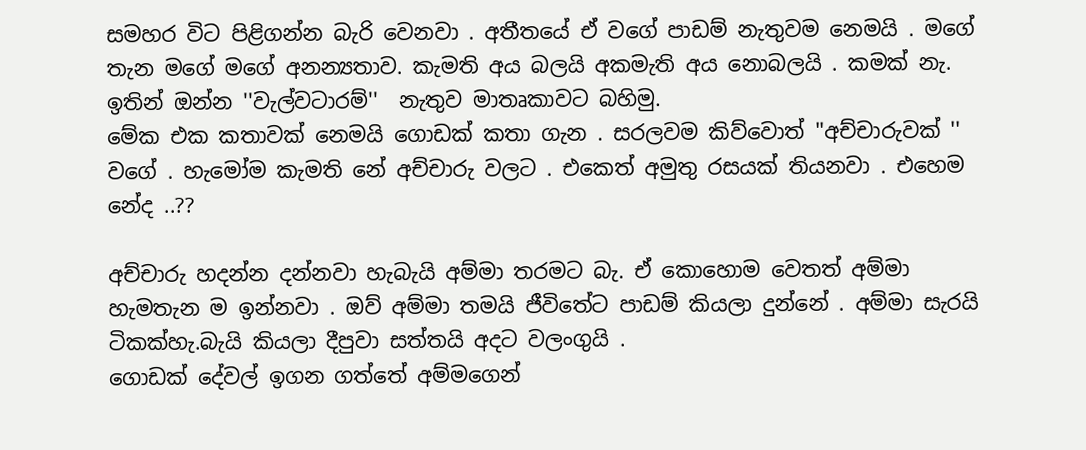සමහර විට පිළිගන්න බැරි වෙනවා . අතීතයේ ඒ වගේ පාඩම් නැතුවම නෙමයි . මගේ තැන මගේ මගේ අනන්‍යතාව. කැමති අය බලයි අකමැති අය නොබලයි . කමක් නැ.
ඉතින් ඔන්න ''වැල්වටාරම්''  නැතුව මාතෘකාවට බහිමු.
මේක එක කතාවක් නෙමයි ගොඩක් කතා ගැන . සරලවම කිව්වොත් ''අච්චාරුවක් '' වගේ . හැමෝම කැමති නේ අච්චාරු වලට . එකෙත් අමුතු රසයක් තියනවා . එහෙම නේද ..??

අච්චාරු හදන්න දන්නවා හැබැයි අම්මා තරමට බැ. ඒ කොහොම වෙතත් අම්මා හැමතැන ම ඉන්නවා . ඔව් අම්මා තමයි ජීවිතේට පාඩම් කියලා දුන්නේ . අම්මා සැරයි ටිකක්හැ.බැයි කියලා දීපුවා සත්තයි අදට වලංගුයි .
ගොඩක් දේවල් ඉගන ගත්තේ අම්මගෙන්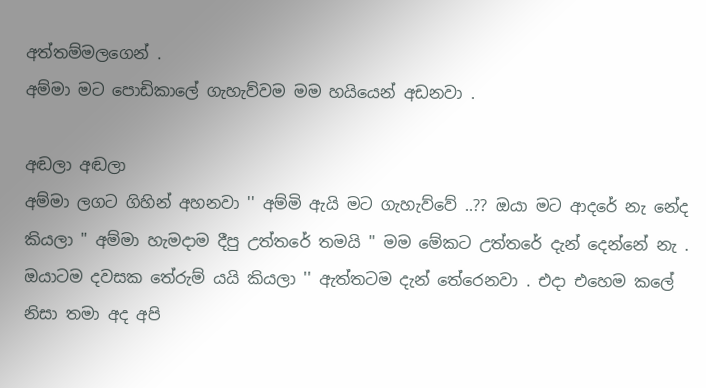අත්තම්මලගෙන් .
අම්මා මට පොඩිකාලේ ගැහැව්වම මම හයියෙන් අඩනවා .

අඬලා අඬලා
අම්මා ලගට ගිහින් අහනවා '' අම්මි ඇයි මට ගැහැව්වේ ..?? ඔයා මට ආදරේ නැ නේද කියලා " අම්මා හැමදාම දීපු උත්තරේ තමයි '' මම මේකට උත්තරේ දැන් දෙන්නේ නැ . ඔයාටම දවසක තේරුම් යයි කියලා '' ඇත්තටම දැන් තේරෙනවා . එදා එහෙම කලේ නිසා තමා අද අපි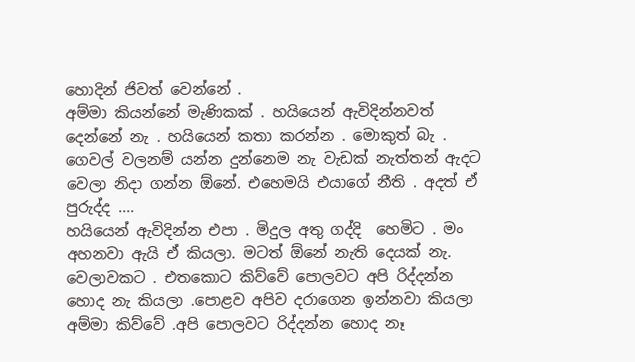හොදින් ජිවත් වෙන්නේ .
අම්මා කියන්නේ මැණිකක් . හයියෙන් ඇවිදින්නවත් දෙන්නේ නැ . හයියෙන් කතා කරන්න . මොකුත් බැ . ගෙවල් වලනම් යන්න දුන්නෙම නැ වැඩක් නැත්තන් ඇදට වෙලා නිදා ගන්න ඕනේ. එහෙමයි එයාගේ නීති . අදත් ඒ පුරුද්ද ....
හයියෙන් ඇවිදින්න එපා . මිදුල අතු ගද්දි  හෙමිට . මං අහනවා ඇයි ඒ කියලා. මටත් ඕනේ නැති දෙයක් නැ. වෙලාවකට . එතකොට කිව්වේ පොලවට අපි රිද්දන්න හොද නැ කියලා .පොළව අපිව දරාගෙන ඉන්නවා කියලා අම්මා කිව්වේ .අපි පොලවට රිද්දන්න හොද නෑ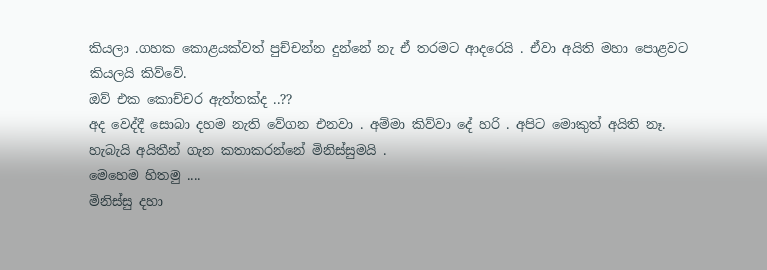කියලා .ගහක කොළයක්වත් පුච්චන්න දුන්නේ නැ ඒ තරමට ආදරෙයි . ඒවා අයිති මහා පොළවට කියලයි කිව්වේ.
ඔව් එක කොච්චර ඇත්තක්ද ..??
අද වෙද්දී සොබා දහම නැති වේගන එනවා . අම්මා කිව්වා දේ හරි . අපිට මොකුත් අයිති නෑ.
හැබැයි අයිතීන් ගැන කතාකරන්නේ මිනිස්සුමයි .
මෙහෙම හිතමු ....
මිනිස්සු දහා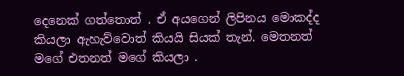දෙනෙක් ගත්තොත් . ඒ අයගෙන් ලිපිනය මොකද්ද කියලා ඇහැව්වොත් කියයි සියක් තැන්. මෙතනත්  මගේ එතනත් මගේ කියලා .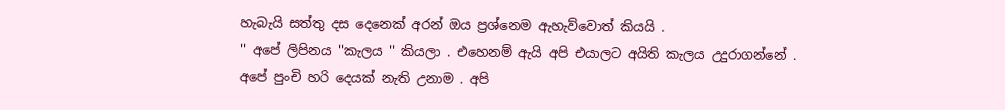හැබැයි සත්තු දස දෙනෙක් අරන් ඔය ප්‍රශ්නෙම ඇහැව්වොත් කියයි .
'' අපේ ලිපිනය ''කැලය '' කියලා . එහෙනම් ඇයි අපි එයාලට අයිති කැලය උදුරාගන්නේ . අපේ පුංචි හරි දෙයක් නැති උනාම . අපි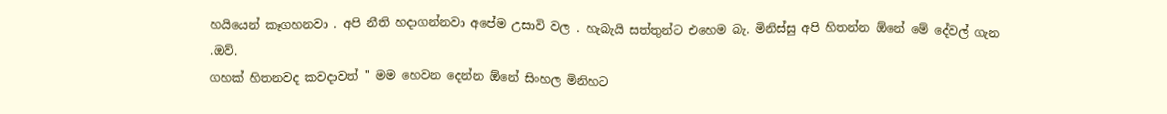හයියෙන් කෑගහනවා . අපි නීති හදාගන්නවා අපේම උසාවි වල . හැබැයි සත්තුන්ට එහෙම බැ. මිනිස්සු අපි හිතන්න ඕනේ මේ දේවල් ගැන .ඔව්.
ගහක් හිතනවද කවදාවත් '' මම හෙවන දෙන්න ඕනේ සිංහල මිනිහට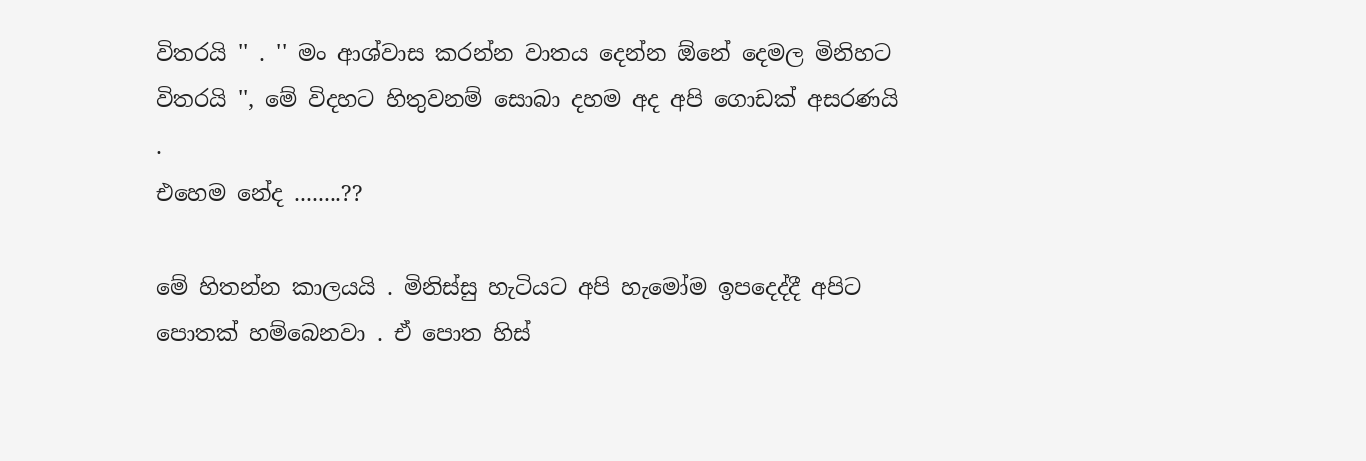විතරයි '' . '' මං ආශ්වාස කරන්න වාතය දෙන්න ඕනේ දෙමල මිනිහට විතරයි '', මේ විදහට හිතුවනම් සොබා දහම අද අපි ගොඩක් අසරණයි .
එහෙම නේද ........??

මේ හිතන්න කාලයයි . මිනිස්සු හැටියට අපි හැමෝම ඉපදෙද්දී අපිට පොතක් හම්බෙනවා . ඒ පොත හිස්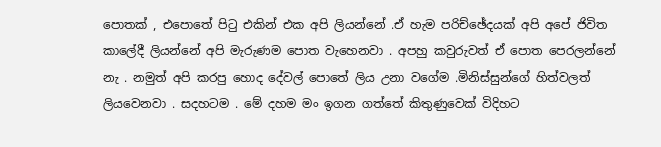පොතක් , එපොතේ පිටු එකින් එක අපි ලියන්නේ .ඒ හැම පරිච්ඡේදයක් අපි අපේ ජිවිත කාලේදී ලියන්නේ අපි මැරුණම පොත වැහෙනවා . අපහු කවුරුවත් ඒ පොත පෙරලන්නේ නැ . නමුත් අපි කරපු හොද දේවල් පොතේ ලිය උනා වගේම .මිනිස්සුන්ගේ හිත්වලත් ලියවෙනවා . සදහටම . මේ දහම මං ඉගන ගත්තේ කිතුණුවෙක් විදිහට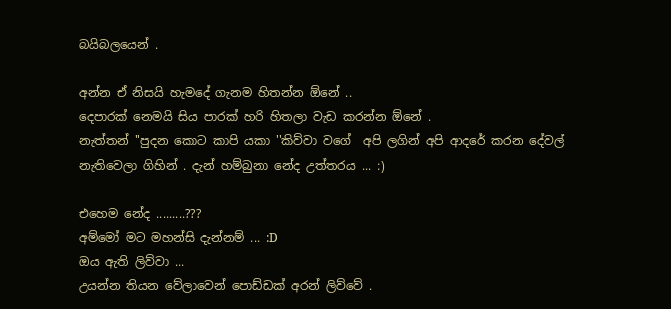බයිබලයෙන් .

අන්න ඒ නිසයි හැමදේ ගැනම හිතන්න ඕනේ ..
දෙපාරක් නෙමයි සිය පාරක් හරි හිතලා වැඩ කරන්න ඕනේ .
නැත්තන් ''පුදන කොට කාපි යකා ''කිව්වා වගේ  අපි ලගින් අපි ආදරේ කරන දේවල් නැතිවෙලා ගිහින් . දැන් හම්බුනා නේද උත්තරය ... :)

එහෙම නේද .........???
අම්මෝ මට මහන්සි දැන්නම් ... :D
ඔය ඇති ලිව්වා ...
උයන්න තියන වේලාවෙන් පොඩ්ඩක් අරන් ලිව්වේ .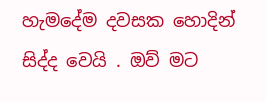හැමදේම දවසක හොදින් සිද්ද වෙයි . ඔව් මට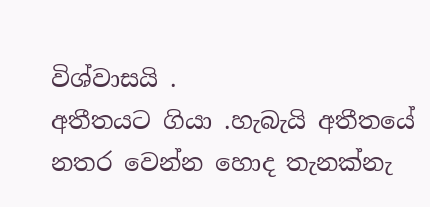විශ්වාසයි .
අතීතයට ගියා .හැබැයි අතීතයේ නතර වෙන්න හොද තැනක්නැ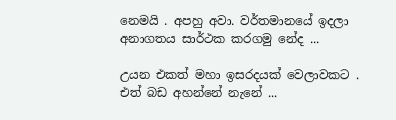නෙමයි . අපහු අවා. වර්තමානයේ ඉදලා අනාගතය සාර්ථක කරගමු නේද ...

උයන එකත් මහා ඉසරදයක් වෙලාවකට .
එත් බඩ අහන්නේ නැනේ ...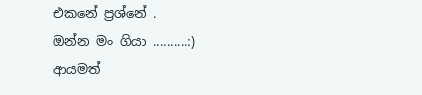එකනේ ප්‍රශ්නේ .
ඔන්න මං ගියා ..........:)
ආයමත්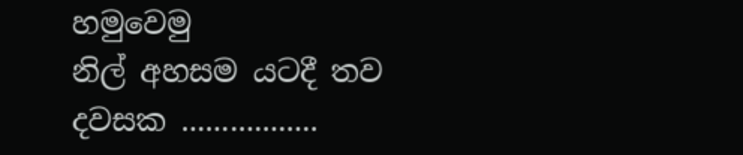හමුවෙමු
නිල් අහසම යටදී තව දවසක .................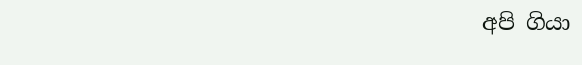අපි ගියා